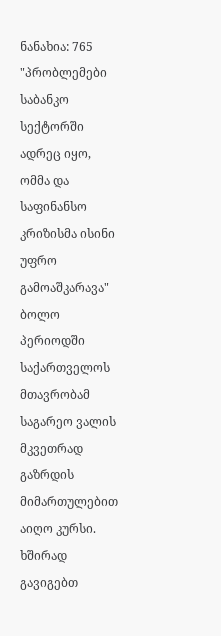ნანახია: 765
"პრობლემები საბანკო სექტორში ადრეც იყო, ომმა და საფინანსო კრიზისმა ისინი უფრო გამოაშკარავა"
ბოლო პერიოდში საქართველოს მთავრობამ საგარეო ვალის მკვეთრად გაზრდის მიმართულებით აიღო კურსი. ხშირად გავიგებთ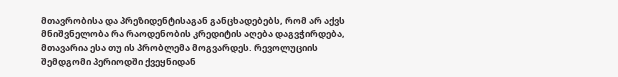მთავრობისა და პრეზიდენტისაგან განცხადებებს, რომ არ აქვს მნიშვნელობა რა რაოდენობის კრედიტის აღება დაგვჭირდება, მთავარია ესა თუ ის პრობლემა მოგვარდეს. რევოლუციის შემდგომი პერიოდში ქვეყნიდან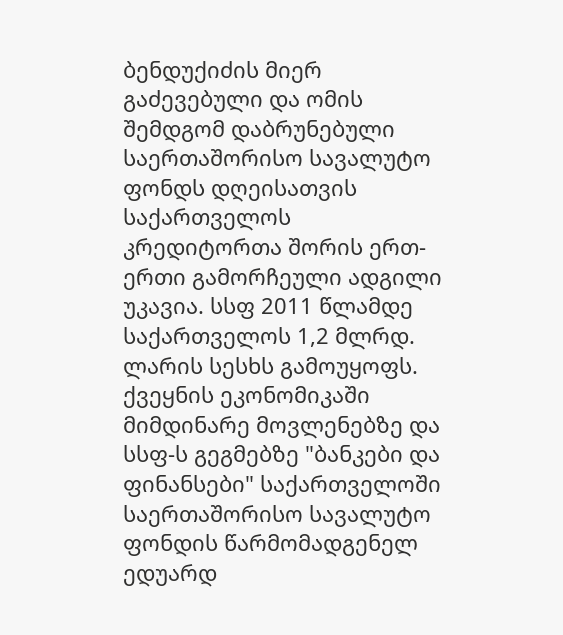ბენდუქიძის მიერ გაძევებული და ომის შემდგომ დაბრუნებული საერთაშორისო სავალუტო ფონდს დღეისათვის საქართველოს კრედიტორთა შორის ერთ-ერთი გამორჩეული ადგილი უკავია. სსფ 2011 წლამდე საქართველოს 1,2 მლრდ. ლარის სესხს გამოუყოფს. ქვეყნის ეკონომიკაში მიმდინარე მოვლენებზე და სსფ-ს გეგმებზე "ბანკები და ფინანსები" საქართველოში საერთაშორისო სავალუტო ფონდის წარმომადგენელ ედუარდ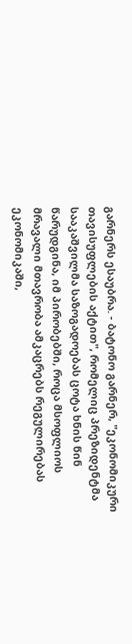გარნერს ესაუბრა. - ბატონო გარნერ, "ეკონომიკური თავისუფლების აქტით", რომელიც პრეზიდენტმა სააკაშვილმა საზოგადოებას ცოტა ხნის წინ წარუდგინა, იმ პირობებში, როცა მსოფლიოს მრავალი მთავრობა ამკაცრებს რეგულირებას ეკონომიკაში,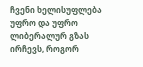ჩვენი ხელისუფლება უფრო და უფრო ლიბერალურ გზას ირჩევს, როგორ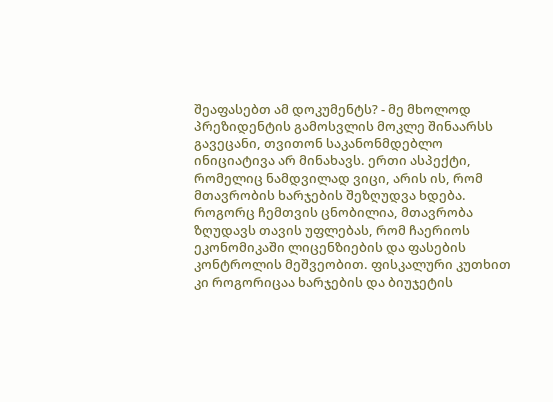შეაფასებთ ამ დოკუმენტს? - მე მხოლოდ პრეზიდენტის გამოსვლის მოკლე შინაარსს გავეცანი, თვითონ საკანონმდებლო ინიციატივა არ მინახავს. ერთი ასპექტი, რომელიც ნამდვილად ვიცი, არის ის, რომ მთავრობის ხარჯების შეზღუდვა ხდება. როგორც ჩემთვის ცნობილია, მთავრობა ზღუდავს თავის უფლებას, რომ ჩაერიოს ეკონომიკაში ლიცენზიების და ფასების კონტროლის მეშვეობით. ფისკალური კუთხით კი როგორიცაა ხარჯების და ბიუჯეტის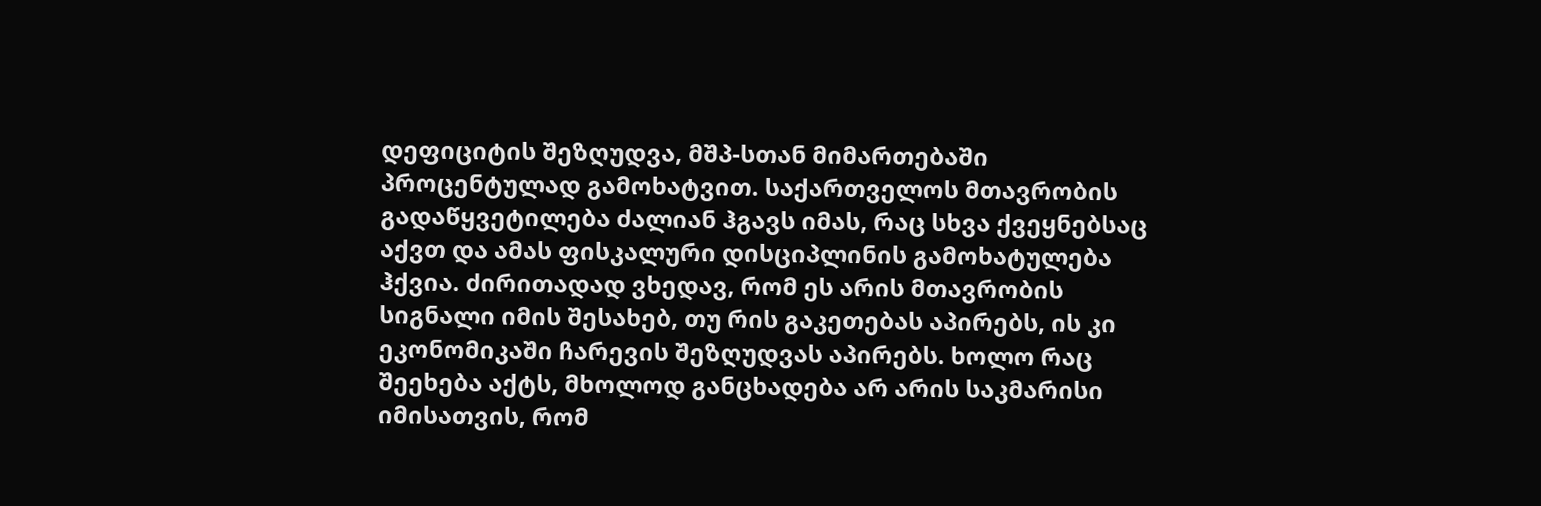დეფიციტის შეზღუდვა, მშპ-სთან მიმართებაში პროცენტულად გამოხატვით. საქართველოს მთავრობის გადაწყვეტილება ძალიან ჰგავს იმას, რაც სხვა ქვეყნებსაც აქვთ და ამას ფისკალური დისციპლინის გამოხატულება ჰქვია. ძირითადად ვხედავ, რომ ეს არის მთავრობის სიგნალი იმის შესახებ, თუ რის გაკეთებას აპირებს, ის კი ეკონომიკაში ჩარევის შეზღუდვას აპირებს. ხოლო რაც შეეხება აქტს, მხოლოდ განცხადება არ არის საკმარისი იმისათვის, რომ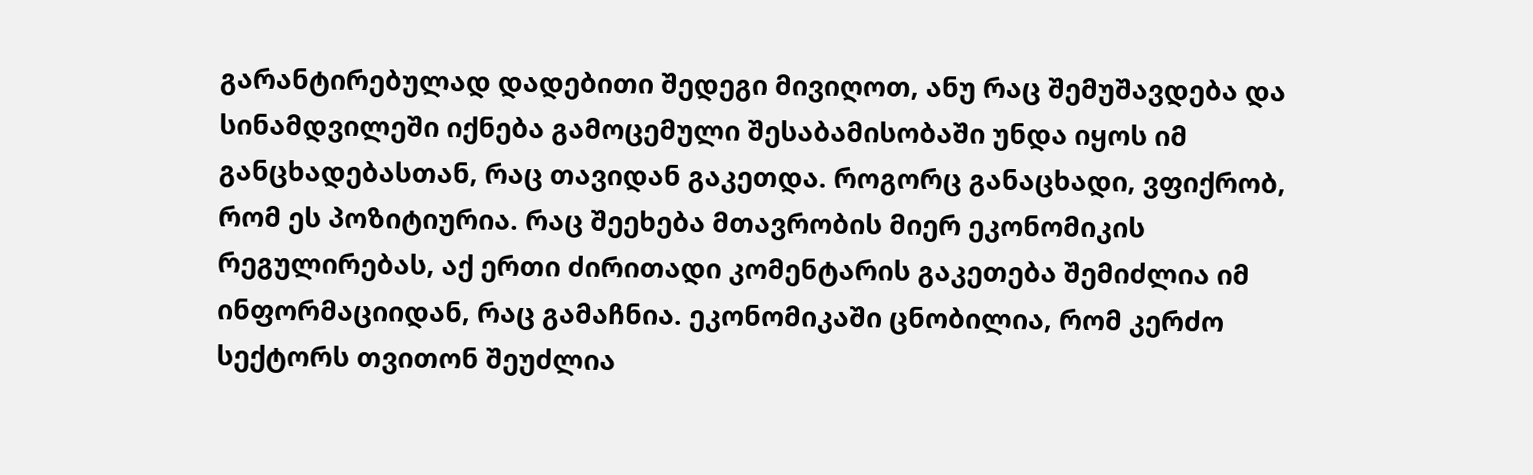გარანტირებულად დადებითი შედეგი მივიღოთ, ანუ რაც შემუშავდება და სინამდვილეში იქნება გამოცემული შესაბამისობაში უნდა იყოს იმ განცხადებასთან, რაც თავიდან გაკეთდა. როგორც განაცხადი, ვფიქრობ, რომ ეს პოზიტიურია. რაც შეეხება მთავრობის მიერ ეკონომიკის რეგულირებას, აქ ერთი ძირითადი კომენტარის გაკეთება შემიძლია იმ ინფორმაციიდან, რაც გამაჩნია. ეკონომიკაში ცნობილია, რომ კერძო სექტორს თვითონ შეუძლია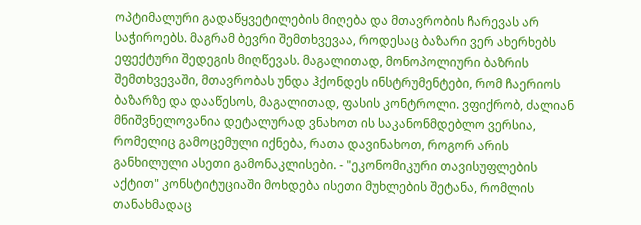ოპტიმალური გადაწყვეტილების მიღება და მთავრობის ჩარევას არ საჭიროებს. მაგრამ ბევრი შემთხვევაა, როდესაც ბაზარი ვერ ახერხებს ეფექტური შედეგის მიღწევას. მაგალითად, მონოპოლიური ბაზრის შემთხვევაში, მთავრობას უნდა ჰქონდეს ინსტრუმენტები, რომ ჩაერიოს ბაზარზე და დააწესოს, მაგალითად, ფასის კონტროლი. ვფიქრობ, ძალიან მნიშვნელოვანია დეტალურად ვნახოთ ის საკანონმდებლო ვერსია, რომელიც გამოცემული იქნება, რათა დავინახოთ, როგორ არის განხილული ასეთი გამონაკლისები. - "ეკონომიკური თავისუფლების აქტით" კონსტიტუციაში მოხდება ისეთი მუხლების შეტანა, რომლის თანახმადაც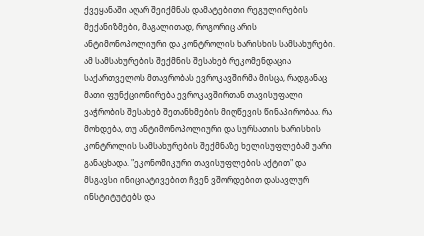ქვეყანაში აღარ შეიქმნას დამატებითი რეგულირების მექანიზმები, მაგალითად, როგორიც არის ანტიმონოპოლიური და კონტროლის ხარისხის სამსახურები. ამ სამსახურების შექმნის შესახებ რეკომენდაცია საქართველოს მთავრობას ევროკავშირმა მისცა, რადგანაც მათი ფუნქციონირება ევროკავშირთან თავისუფალი ვაჭრობის შესახებ შეთანხმების მიღწევის წინაპირობაა. რა მოხდება, თუ ანტიმონოპოლიური და სურსათის ხარისხის კონტროლის სამსახურების შექმნაზე ხელისუფლებამ უარი განაცხადა. "ეკონომიკური თავისუფლების აქტით" და მსგავსი ინიციატივებით ჩვენ ვშორდებით დასავლურ ინსტიტუტებს და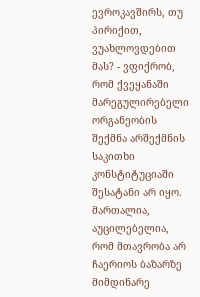ევროკავშირს, თუ პირიქით, ვუახლოვდებით მას? - ვფიქრობ, რომ ქვეყანაში მარეგულირებელი ორგანეობის შექმნა არშექმნის საკითხი კონსტიტუციაში შესატანი არ იყო. მართალია, აუცილებელია, რომ მთავრობა არ ჩაერიოს ბაზარზე მიმდინარე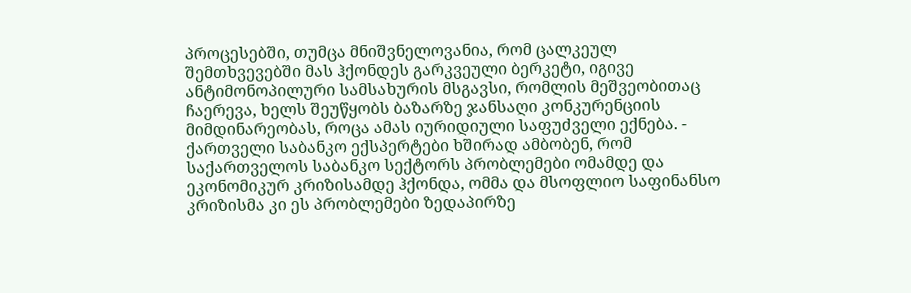პროცესებში, თუმცა მნიშვნელოვანია, რომ ცალკეულ შემთხვევებში მას ჰქონდეს გარკვეული ბერკეტი, იგივე ანტიმონოპილური სამსახურის მსგავსი, რომლის მეშვეობითაც ჩაერევა, ხელს შეუწყობს ბაზარზე ჯანსაღი კონკურენციის მიმდინარეობას, როცა ამას იურიდიული საფუძველი ექნება. - ქართველი საბანკო ექსპერტები ხშირად ამბობენ, რომ საქართველოს საბანკო სექტორს პრობლემები ომამდე და ეკონომიკურ კრიზისამდე ჰქონდა, ომმა და მსოფლიო საფინანსო კრიზისმა კი ეს პრობლემები ზედაპირზე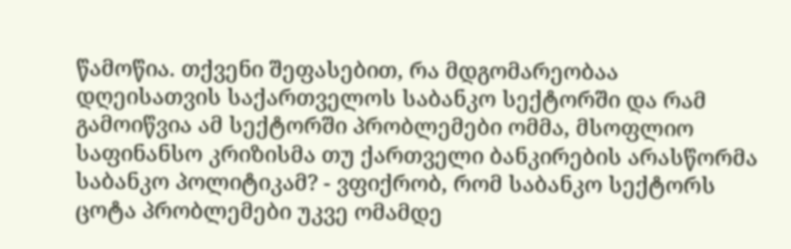წამოწია. თქვენი შეფასებით, რა მდგომარეობაა დღეისათვის საქართველოს საბანკო სექტორში და რამ გამოიწვია ამ სექტორში პრობლემები ომმა, მსოფლიო საფინანსო კრიზისმა თუ ქართველი ბანკირების არასწორმა საბანკო პოლიტიკამ? - ვფიქრობ, რომ საბანკო სექტორს ცოტა პრობლემები უკვე ომამდე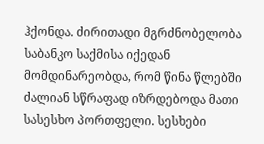ჰქონდა. ძირითადი მგრძნობელობა საბანკო საქმისა იქედან მომდინარეობდა, რომ წინა წლებში ძალიან სწრაფად იზრდებოდა მათი სასესხო პორთფელი. სესხები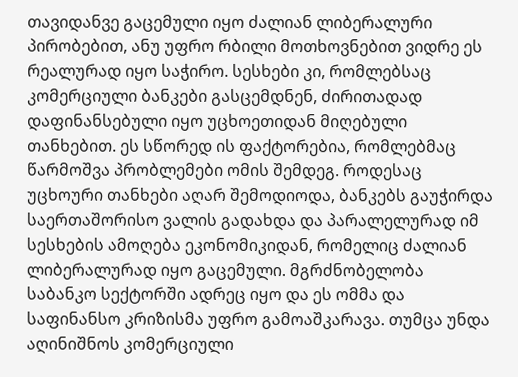თავიდანვე გაცემული იყო ძალიან ლიბერალური პირობებით, ანუ უფრო რბილი მოთხოვნებით ვიდრე ეს რეალურად იყო საჭირო. სესხები კი, რომლებსაც კომერციული ბანკები გასცემდნენ, ძირითადად დაფინანსებული იყო უცხოეთიდან მიღებული თანხებით. ეს სწორედ ის ფაქტორებია, რომლებმაც წარმოშვა პრობლემები ომის შემდეგ. როდესაც უცხოური თანხები აღარ შემოდიოდა, ბანკებს გაუჭირდა საერთაშორისო ვალის გადახდა და პარალელურად იმ სესხების ამოღება ეკონომიკიდან, რომელიც ძალიან ლიბერალურად იყო გაცემული. მგრძნობელობა საბანკო სექტორში ადრეც იყო და ეს ომმა და საფინანსო კრიზისმა უფრო გამოაშკარავა. თუმცა უნდა აღინიშნოს კომერციული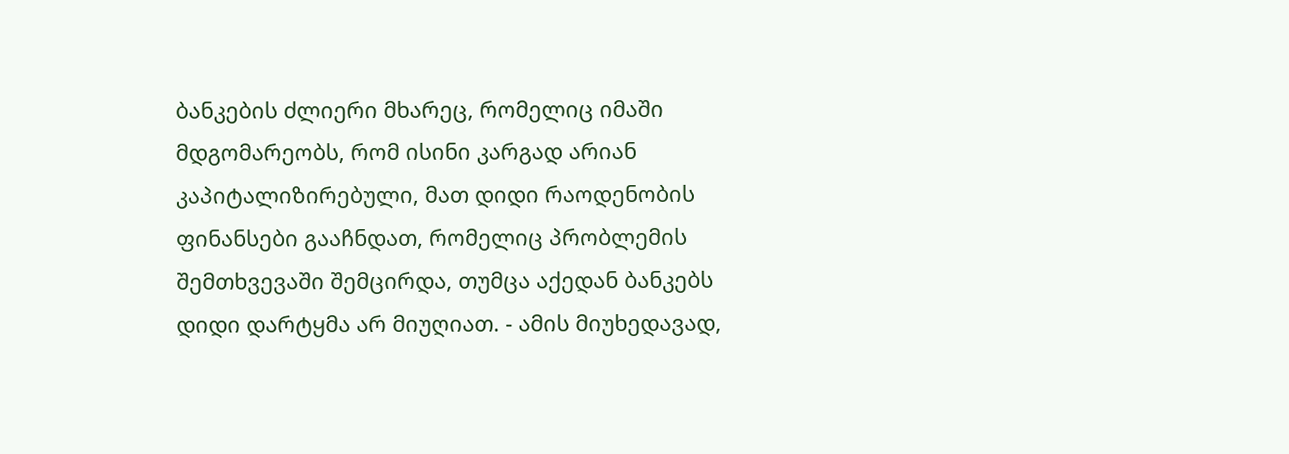ბანკების ძლიერი მხარეც, რომელიც იმაში მდგომარეობს, რომ ისინი კარგად არიან კაპიტალიზირებული, მათ დიდი რაოდენობის ფინანსები გააჩნდათ, რომელიც პრობლემის შემთხვევაში შემცირდა, თუმცა აქედან ბანკებს დიდი დარტყმა არ მიუღიათ. - ამის მიუხედავად,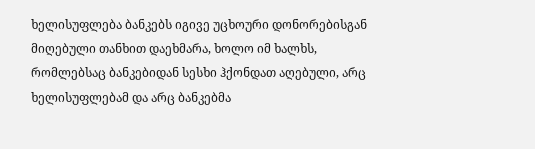ხელისუფლება ბანკებს იგივე უცხოური დონორებისგან მიღებული თანხით დაეხმარა, ხოლო იმ ხალხს, რომლებსაც ბანკებიდან სესხი ჰქონდათ აღებული, არც ხელისუფლებამ და არც ბანკებმა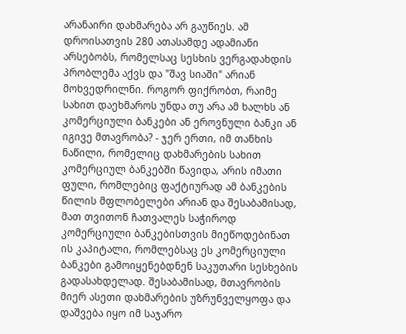არანაირი დახმარება არ გაუწიეს. ამ დროისათვის 280 ათასამდე ადამიანი არსებობს, რომელსაც სესხის ვერგადახდის პრობლემა აქვს და "შავ სიაში" არიან მოხვედრილნი. როგორ ფიქრობთ, რაიმე სახით დაეხმაროს უნდა თუ არა ამ ხალხს ან კომერციული ბანკები ან ეროვნული ბანკი ან იგივე მთავრობა? - ჯერ ერთი, იმ თანხის ნაწილი, რომელიც დახმარების სახით კომერციულ ბანკებში წავიდა, არის იმათი ფული, რომლებიც ფაქტიურად ამ ბანკების წილის მფლობელები არიან და შესაბამისად, მათ თვითონ ჩათვალეს საჭიროდ კომერციული ბანკებისთვის მიეწოდებინათ ის კაპიტალი, რომლებსაც ეს კომერციული ბანკები გამოიყენებდნენ საკუთარი სესხების გადასახდელად. შესაბამისად, მთავრობის მიერ ასეთი დახმარების უზრუნველყოფა და დაშვება იყო იმ საჯარო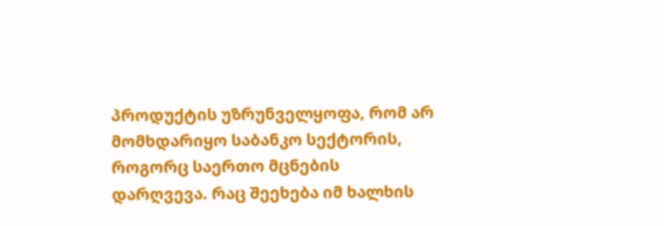პროდუქტის უზრუნველყოფა, რომ არ მომხდარიყო საბანკო სექტორის, როგორც საერთო მცნების დარღვევა. რაც შეეხება იმ ხალხის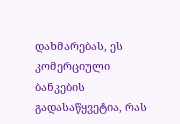დახმარებას, ეს კომერციული ბანკების გადასაწყვეტია, რას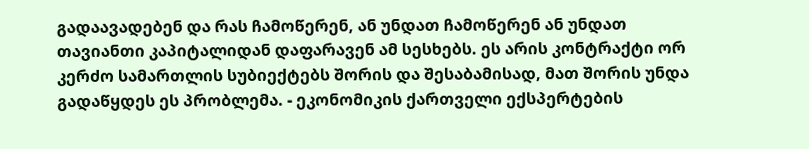გადაავადებენ და რას ჩამოწერენ, ან უნდათ ჩამოწერენ ან უნდათ თავიანთი კაპიტალიდან დაფარავენ ამ სესხებს. ეს არის კონტრაქტი ორ კერძო სამართლის სუბიექტებს შორის და შესაბამისად, მათ შორის უნდა გადაწყდეს ეს პრობლემა. - ეკონომიკის ქართველი ექსპერტების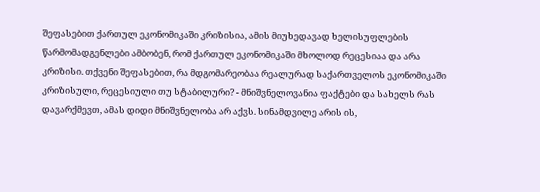შეფასებით ქართულ ეკონომიკაში კრიზისია, ამის მიუხედავად ხელისუფლების წარმომადგენლები ამბობენ, რომ ქართულ ეკონომიკაში მხოლოდ რეცესიაა და არა კრიზისი. თქვენი შეფასებით, რა მდგომარეობაა რეალურად საქართველოს ეკონომიკაში კრიზისული, რეცესიული თუ სტაბილური? - მნიშვნელოვანია ფაქტები და სახელს რას დავარქმევთ, ამას დიდი მნიშვნელობა არ აქვს. სინამდვილე არის ის,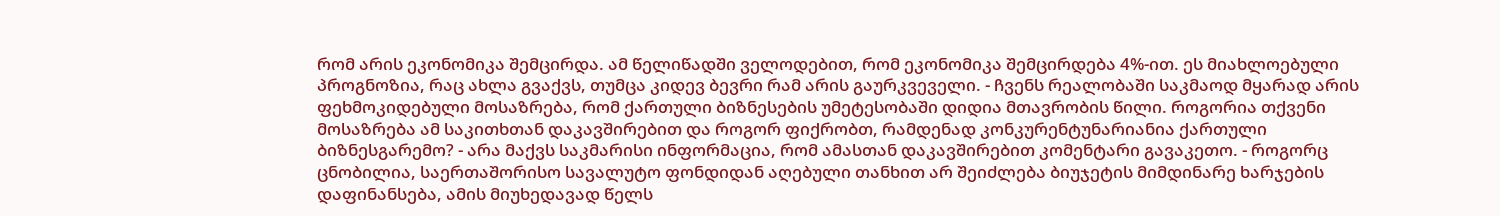რომ არის ეკონომიკა შემცირდა. ამ წელიწადში ველოდებით, რომ ეკონომიკა შემცირდება 4%-ით. ეს მიახლოებული პროგნოზია, რაც ახლა გვაქვს, თუმცა კიდევ ბევრი რამ არის გაურკვეველი. - ჩვენს რეალობაში საკმაოდ მყარად არის ფეხმოკიდებული მოსაზრება, რომ ქართული ბიზნესების უმეტესობაში დიდია მთავრობის წილი. როგორია თქვენი მოსაზრება ამ საკითხთან დაკავშირებით და როგორ ფიქრობთ, რამდენად კონკურენტუნარიანია ქართული ბიზნესგარემო? - არა მაქვს საკმარისი ინფორმაცია, რომ ამასთან დაკავშირებით კომენტარი გავაკეთო. - როგორც ცნობილია, საერთაშორისო სავალუტო ფონდიდან აღებული თანხით არ შეიძლება ბიუჯეტის მიმდინარე ხარჯების დაფინანსება, ამის მიუხედავად წელს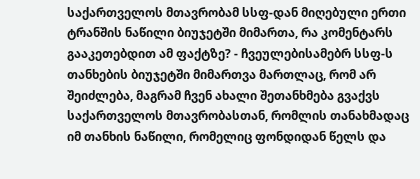საქართველოს მთავრობამ სსფ-დან მიღებული ერთი ტრანშის ნაწილი ბიუჯეტში მიმართა, რა კომენტარს გააკეთებდით ამ ფაქტზე? - ჩვეულებისამებრ სსფ-ს თანხების ბიუჯეტში მიმართვა მართლაც, რომ არ შეიძლება, მაგრამ ჩვენ ახალი შეთანხმება გვაქვს საქართველოს მთავრობასთან, რომლის თანახმადაც იმ თანხის ნაწილი, რომელიც ფონდიდან წელს და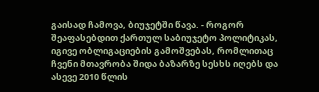გაისად ჩამოვა, ბიუჯეტში წავა. - როგორ შეაფასებდით ქართულ საბიუჯეტო პოლიტიკას, იგივე ობლიგაციების გამოშვებას, რომლითაც ჩვენი მთავრობა შიდა ბაზარზე სესხს იღებს და ასევე 2010 წლის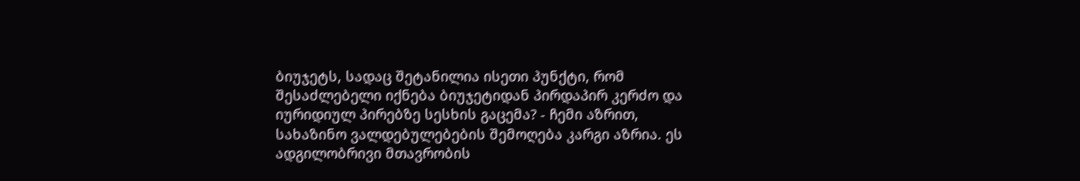ბიუჯეტს, სადაც შეტანილია ისეთი პუნქტი, რომ შესაძლებელი იქნება ბიუჯეტიდან პირდაპირ კერძო და იურიდიულ პირებზე სესხის გაცემა? - ჩემი აზრით, სახაზინო ვალდებულებების შემოღება კარგი აზრია. ეს ადგილობრივი მთავრობის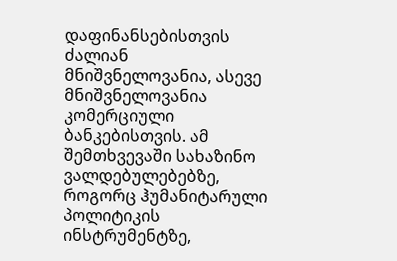დაფინანსებისთვის ძალიან მნიშვნელოვანია, ასევე მნიშვნელოვანია კომერციული ბანკებისთვის. ამ შემთხვევაში სახაზინო ვალდებულებებზე, როგორც ჰუმანიტარული პოლიტიკის ინსტრუმენტზე,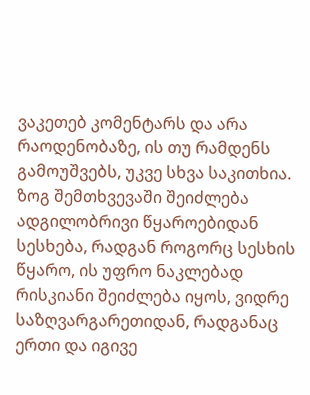ვაკეთებ კომენტარს და არა რაოდენობაზე, ის თუ რამდენს გამოუშვებს, უკვე სხვა საკითხია. ზოგ შემთხვევაში შეიძლება ადგილობრივი წყაროებიდან სესხება, რადგან როგორც სესხის წყარო, ის უფრო ნაკლებად რისკიანი შეიძლება იყოს, ვიდრე საზღვარგარეთიდან, რადგანაც ერთი და იგივე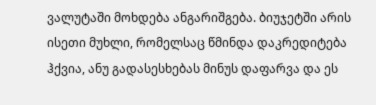ვალუტაში მოხდება ანგარიშგება. ბიუჯეტში არის ისეთი მუხლი, რომელსაც წმინდა დაკრედიტება ჰქვია, ანუ გადასესხებას მინუს დაფარვა და ეს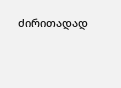ძირითადად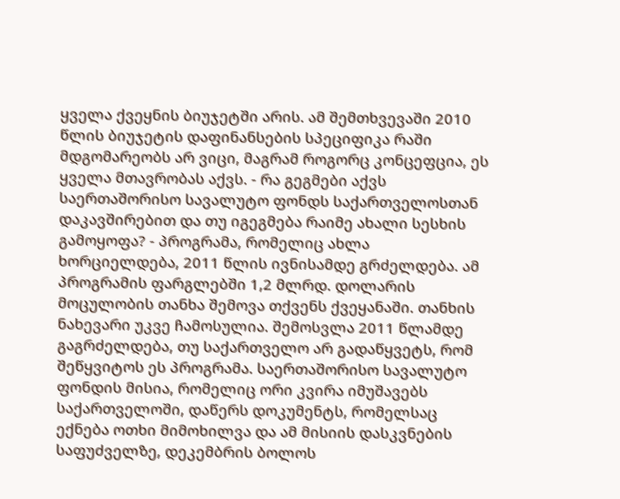ყველა ქვეყნის ბიუჯეტში არის. ამ შემთხვევაში 2010 წლის ბიუჯეტის დაფინანსების სპეციფიკა რაში მდგომარეობს არ ვიცი, მაგრამ როგორც კონცეფცია, ეს ყველა მთავრობას აქვს. - რა გეგმები აქვს საერთაშორისო სავალუტო ფონდს საქართველოსთან დაკავშირებით და თუ იგეგმება რაიმე ახალი სესხის გამოყოფა? - პროგრამა, რომელიც ახლა ხორციელდება, 2011 წლის ივნისამდე გრძელდება. ამ პროგრამის ფარგლებში 1,2 მლრდ. დოლარის მოცულობის თანხა შემოვა თქვენს ქვეყანაში. თანხის ნახევარი უკვე ჩამოსულია. შემოსვლა 2011 წლამდე გაგრძელდება, თუ საქართველო არ გადაწყვეტს, რომ შეწყვიტოს ეს პროგრამა. საერთაშორისო სავალუტო ფონდის მისია, რომელიც ორი კვირა იმუშავებს საქართველოში, დაწერს დოკუმენტს, რომელსაც ექნება ოთხი მიმოხილვა და ამ მისიის დასკვნების საფუძველზე, დეკემბრის ბოლოს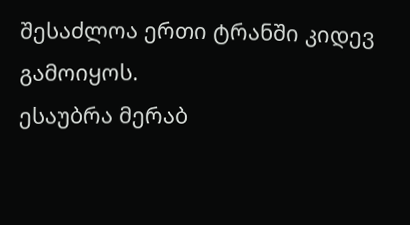შესაძლოა ერთი ტრანში კიდევ გამოიყოს.
ესაუბრა მერაბ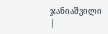ჯანიაშვილი
|